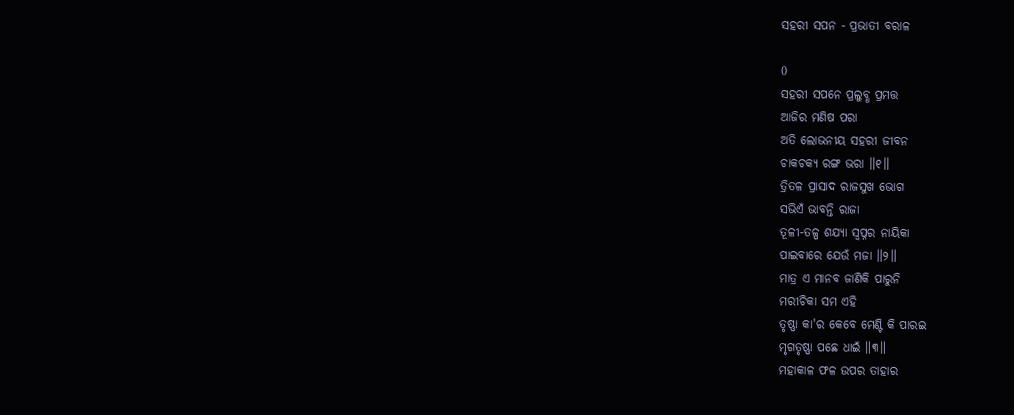ସହରୀ ସପନ - ପ୍ରଭାତୀ ବରାଳ

0
ସହରୀ ସପନେ ପ୍ରଲୁବ୍ଧ ପ୍ରମତ୍ତ
ଆଜିର ମଣିଷ ପରା
ଅତି ଲୋଭନୀୟ ସହରୀ ଜୀବନ
ଚାକଚକ୍ୟ ରଙ୍ଗ ଭରା ॥୧॥
ତ୍ରିତଳ ପ୍ରାସାଦ ରାଜସୁଖ ଭୋଗ
ସଭିଏଁ ଭାବନ୍ତି ରାଜା
ତୂଳୀ-ତଳ୍ପ ଶଯ୍ୟା ସ୍ୱପ୍ନର ନାୟିକା
ପାଇବାରେ ଯେଉଁ ମଜା ॥୨॥
ମାତ୍ର ଏ ମାନବ ଜାଣିକି ପାରୁନି
ମରୀଚିକା ସମ ଏହି
ତୃଷ୍ଣା କା'ର କେବେ ମେଣ୍ଟି କି ପାରଇ
ମୃଗତୃଷ୍ଣା ପଛେ ଧାଇଁ ॥୩॥
ମହାକାଳ ଫଳ ଉପର ତାହାର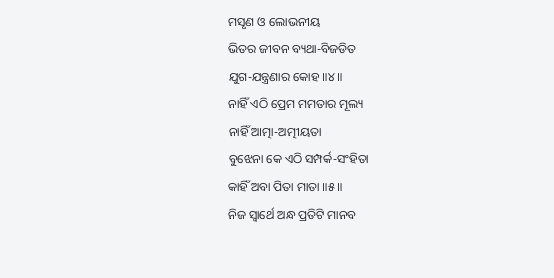ମସୃଣ ଓ ଲୋଭନୀୟ
ଭିତର ଜୀବନ ବ୍ୟଥା-ବିଜଡିତ
ଯୁଗ-ଯନ୍ତ୍ରଣାର କୋହ ॥୪॥
ନାହିଁ ଏଠି ପ୍ରେମ ମମତାର ମୂଲ୍ୟ
ନାହିଁ ଆତ୍ମା-ଅତ୍ମୀୟତା
ବୁଝେନା କେ ଏଠି ସମ୍ପର୍କ-ସଂହିତା
କାହିଁ ଅବା ପିତା ମାତା ॥୫॥
ନିଜ ସ୍ଵାର୍ଥେ ଅନ୍ଧ ପ୍ରତିଟି ମାନବ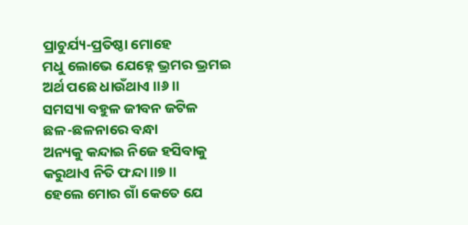ପ୍ରାଚୁର୍ଯ୍ୟ-ପ୍ରତିଷ୍ଠା ମୋହେ
ମଧୁ ଲୋଭେ ଯେହ୍ନେ ଭ୍ରମର ଭ୍ରମଇ
ଅର୍ଥ ପଛେ ଧାଉଁଥାଏ ॥୬॥
ସମସ୍ୟା ବହୁଳ ଜୀବନ ଜଟିଳ
ଛଳ-ଛଳନାରେ ବନ୍ଧା
ଅନ୍ୟକୁ କନ୍ଦାଇ ନିଜେ ହସିବାକୁ
କରୁଥାଏ ନିତି ଫନ୍ଦା ॥୭॥
ହେଲେ ମୋର ଗାଁ କେତେ ଯେ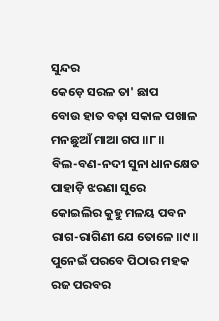ସୁନ୍ଦର
କେଡ଼େ ସରଳ ତା' ଛାପ
ବୋଉ ହାତ ବଢ଼ା ସକାଳ ପଖାଳ
ମନଛୁଆଁ ମାଆ ଗପ ॥୮॥
ବିଲ-ବଣ-ନଦୀ ସୁନା ଧାନକ୍ଷେତ
ପାହାଡ଼ି ଝରଣା ସୁରେ
କୋଇଲିର କୁହୁ ମଳୟ ପବନ
ରାଗ-ରାଗିଣୀ ଯେ ତୋଳେ ॥୯॥
ପୁନେଇଁ ପରବେ ପିଠାର ମହକ
ରଜ ପରବର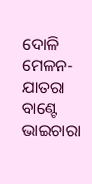ଦୋଳି
ମେଳନ-ଯାତରା ବାଣ୍ଟେ ଭାଇଚାରା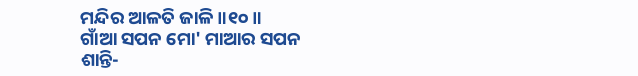ମନ୍ଦିର ଆଳତି ଜାଳି ॥୧୦॥
ଗାଁଆ ସପନ ମୋ' ମାଆର ସପନ
ଶାନ୍ତି-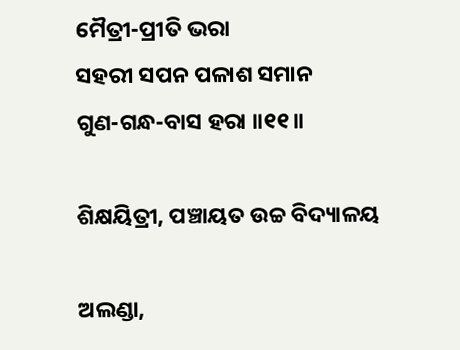ମୈତ୍ରୀ-ପ୍ରୀତି ଭରା
ସହରୀ ସପନ ପଳାଶ ସମାନ
ଗୁଣ-ଗନ୍ଧ-ବାସ ହରା ॥୧୧॥

ଶିକ୍ଷୟିତ୍ରୀ, ପଞ୍ଚାୟତ ଉଚ୍ଚ ବିଦ୍ୟାଳୟ

ଅଲଣ୍ଡା,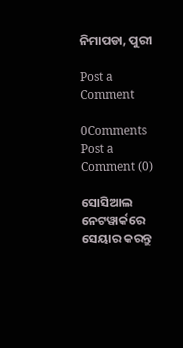ନିମାପଡା, ପୁରୀ

Post a Comment

0Comments
Post a Comment (0)

ସୋସିଆଲ ନେଟୱାର୍କରେ ସେୟାର କରନ୍ତୁ